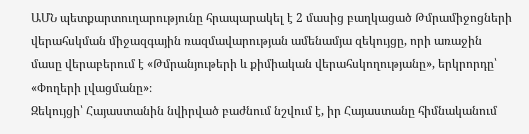ԱՄՆ պետքարտուղարությունը հրապարակել է 2 մասից բաղկացած Թմրամիջոցների վերահսկման միջազգային ռազմավարության ամենամյա զեկույցը, որի առաջին մասը վերաբերում է «Թմրանյութերի և քիմիական վերահսկողությանը», երկրորդը՝ «Փողերի լվացմանը»։
Զեկույցի՝ Հայաստանին նվիրված բաժնում նշվում է, իր Հայաստանը հիմնականում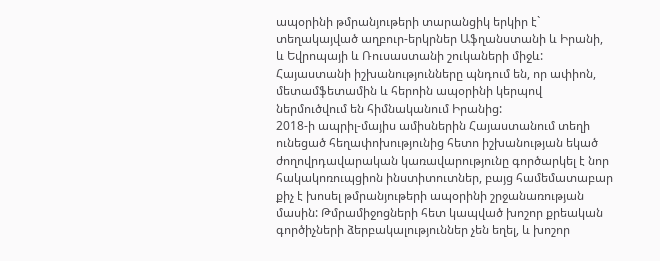ապօրինի թմրանյութերի տարանցիկ երկիր է` տեղակայված աղբուր-երկրներ Աֆղանստանի և Իրանի, և Եվրոպայի և Ռուսաստանի շուկաների միջև: Հայաստանի իշխանությունները պնդում են, որ ափիոն, մետամֆետամին և հերոին ապօրինի կերպով ներմուծվում են հիմնականում Իրանից:
2018-ի ապրիլ-մայիս ամիսներին Հայաստանում տեղի ունեցած հեղափոխությունից հետո իշխանության եկած ժողովրդավարական կառավարությունը գործարկել է նոր հակակոռուպցիոն ինստիտուտներ, բայց համեմատաբար քիչ է խոսել թմրանյութերի ապօրինի շրջանառության մասին: Թմրամիջոցների հետ կապված խոշոր քրեական գործիչների ձերբակալություններ չեն եղել, և խոշոր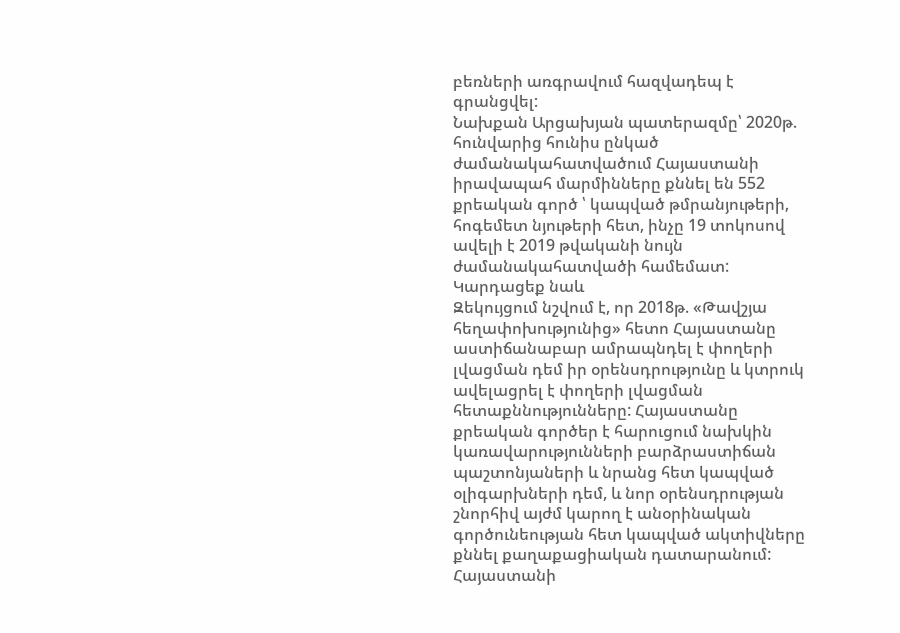բեռների առգրավում հազվադեպ է գրանցվել:
Նախքան Արցախյան պատերազմը՝ 2020թ. հունվարից հունիս ընկած ժամանակահատվածում Հայաստանի իրավապահ մարմինները քննել են 552 քրեական գործ ՝ կապված թմրանյութերի, հոգեմետ նյութերի հետ, ինչը 19 տոկոսով ավելի է 2019 թվականի նույն ժամանակահատվածի համեմատ:
Կարդացեք նաև
Զեկույցում նշվում է, որ 2018թ. «Թավշյա հեղափոխությունից» հետո Հայաստանը աստիճանաբար ամրապնդել է փողերի լվացման դեմ իր օրենսդրությունը և կտրուկ ավելացրել է փողերի լվացման հետաքննությունները: Հայաստանը քրեական գործեր է հարուցում նախկին կառավարությունների բարձրաստիճան պաշտոնյաների և նրանց հետ կապված օլիգարխների դեմ, և նոր օրենսդրության շնորհիվ այժմ կարող է անօրինական գործունեության հետ կապված ակտիվները քննել քաղաքացիական դատարանում:
Հայաստանի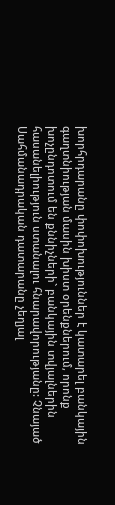խորհրդարանը փոփոխություններ է կատարել բանկային գաղտնիության մասին խիստ օրենքներում, որոնք խոչընդոտում են քննիչների` բանկային տվյալներին հասանելիություն ստանալու հնարավորությանը: Չնայած Սահմանադրական դատարանը չեղյալ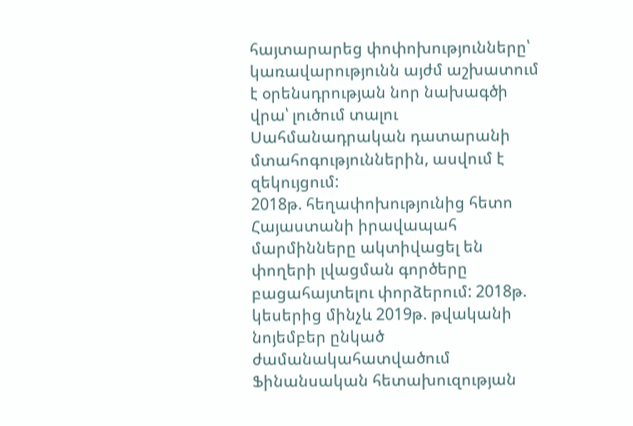հայտարարեց փոփոխությունները՝ կառավարությունն այժմ աշխատում է օրենսդրության նոր նախագծի վրա՝ լուծում տալու Սահմանադրական դատարանի մտահոգություններին, ասվում է զեկույցում:
2018թ. հեղափոխությունից հետո Հայաստանի իրավապահ մարմինները ակտիվացել են փողերի լվացման գործերը բացահայտելու փորձերում: 2018թ. կեսերից մինչև 2019թ. թվականի նոյեմբեր ընկած ժամանակահատվածում Ֆինանսական հետախուզության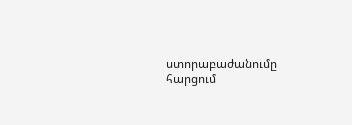ստորաբաժանումը հարցում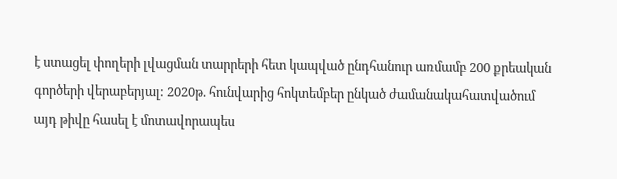է ստացել փողերի լվացման տարրերի հետ կապված ընդհանուր առմամբ 200 քրեական գործերի վերաբերյալ: 2020թ. հունվարից հոկտեմբեր ընկած ժամանակահատվածում այդ թիվը հասել է մոտավորապես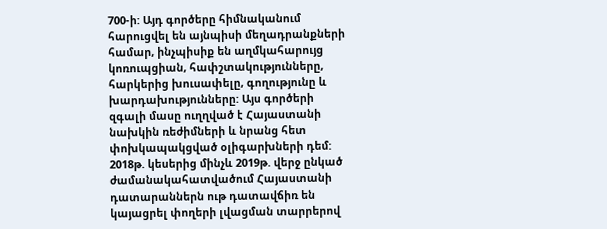700-ի: Այդ գործերը հիմնականում հարուցվել են այնպիսի մեղադրանքների համար, ինչպիսիք են աղմկահարույց կոռուպցիան, հափշտակությունները, հարկերից խուսափելը, գողությունը և խարդախությունները: Այս գործերի զգալի մասը ուղղված է Հայաստանի նախկին ռեժիմների և նրանց հետ փոխկապակցված օլիգարխների դեմ:
2018թ. կեսերից մինչև 2019թ. վերջ ընկած ժամանակահատվածում Հայաստանի դատարաններն ութ դատավճիռ են կայացրել փողերի լվացման տարրերով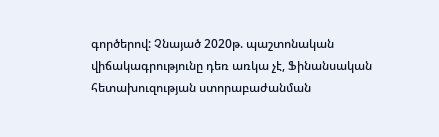գործերով: Չնայած 2020թ. պաշտոնական վիճակագրությունը դեռ առկա չէ, Ֆինանսական հետախուզության ստորաբաժանման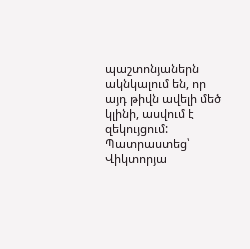պաշտոնյաներն ակնկալում են, որ այդ թիվն ավելի մեծ կլինի, ասվում է զեկույցում:
Պատրաստեց՝ Վիկտորյա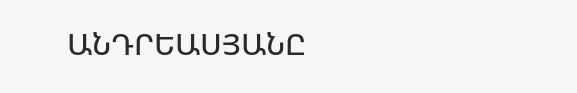ԱՆԴՐԵԱՍՅԱՆԸ